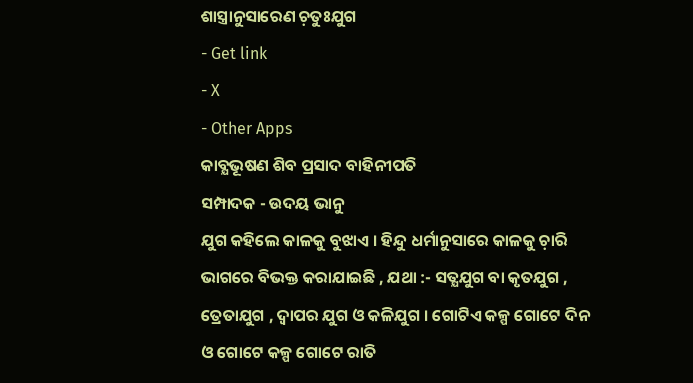ଶାସ୍ତ୍ରାନୁସାରେଣ ଚ଼ତୁଃଯୁଗ
- Get link
- X
- Other Apps
କାବ୍ଯଭୂଷଣ ଶିବ ପ୍ରସାଦ ବାହିନୀପତି
ସମ୍ପାଦକ - ଉଦୟ ଭାନୁ
ଯୁଗ କହିଲେ କାଳକୁ ବୁଝାଏ । ହିନ୍ଦୁ ଧର୍ମାନୁସାରେ କାଳକୁ ଚ଼ାରି ଭାଗରେ ବିଭକ୍ତ କରାଯାଇଛି , ଯଥା :- ସତ୍ଯଯୁଗ ବା କୃତଯୁଗ , ତ୍ରେତାଯୁଗ , ଦ୍ବାପର ଯୁଗ ଓ କଳିଯୁଗ । ଗୋଟିଏ କଳ୍ପ ଗୋଟେ ଦିନ ଓ ଗୋଟେ କଳ୍ପ ଗୋଟେ ରାତି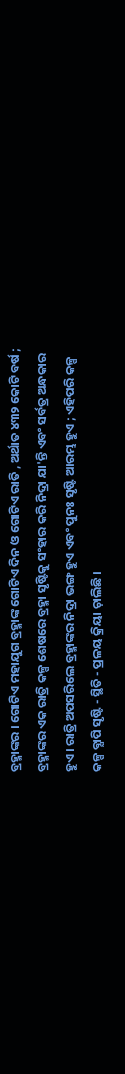ବ୍ରହ୍ମାଙ୍କର । ଗୋଟିଏ ମହାଯୁଗ ବ୍ରହ୍ମାଙ୍କ ଗୋଟିଏ ଦିନ ଓ ଗୋଟିଏ ରାତି , ଅର୍ଥାତ ୪୩୨ କୋଟି ବର୍ଷ ; ବ୍ରହ୍ମାଙ୍କର ଏକ ରାତ୍ରି କଳ୍ପ ଶେଷରେ ବ୍ରହ୍ମା ସୃଷ୍ଟିକୁ ସଂହାର କରି ନିଦ୍ରା ଯା'ନ୍ତି ଏବଂ ସର୍ବତ୍ର ଅନ୍ଧକାର ହୁଏ । ରାତ୍ରି ଅପସରିଲେ ବ୍ରହ୍ମାଙ୍କର ନିଦ୍ରା ଭଙ୍ଗ ହୁଏ ଏବଂ ପୁନଃ ସୃଷ୍ଟି ଆରମ୍ଭ ହୁଏ ; ଏହିପରି କଳ୍ପ କଳ୍ପ ବ୍ଯାପି ସୃଷ୍ଟି - ସ୍ଥିତି - ପ୍ରଳୟ କ୍ରିୟା ଚ଼ାଲିଛି ।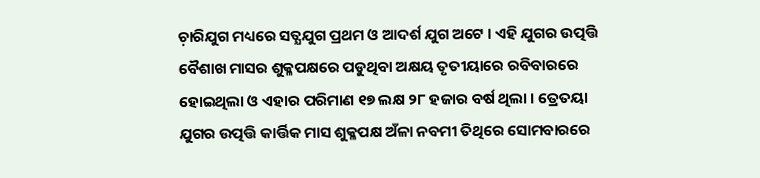ଚ଼ାରିଯୁଗ ମଧ୍ୟରେ ସତ୍ଯଯୁଗ ପ୍ରଥମ ଓ ଆଦର୍ଶ ଯୁଗ ଅଟେ । ଏହି ଯୁଗର ଉତ୍ପତ୍ତି ବୈଶାଖ ମାସର ଶୁକ୍ଳପକ୍ଷରେ ପଡୁଥିବା ଅକ୍ଷୟ ତୃତୀୟାରେ ରବିବାରରେ ହୋଇଥିଲା ଓ ଏହାର ପରିମାଣ ୧୭ ଲକ୍ଷ ୨୮ ହଜାର ବର୍ଷ ଥିଲା । ତ୍ରେତୟା ଯୁଗର ଉତ୍ପତ୍ତି କାର୍ତ୍ତିକ ମାସ ଶୁକ୍ଳପକ୍ଷ ଅଁଳା ନବମୀ ତିଥିରେ ସୋମବାରରେ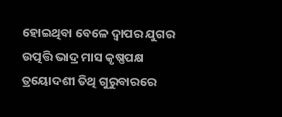ହୋଇଥିବା ବେଳେ ଦ୍ବାପର ଯୁଗର ଉତ୍ପତ୍ତି ଭାଦ୍ର ମାସ କୃଷ୍ଣପକ୍ଷ ତ୍ରୟୋଦଶୀ ତିଥି ଗୁରୁବାରରେ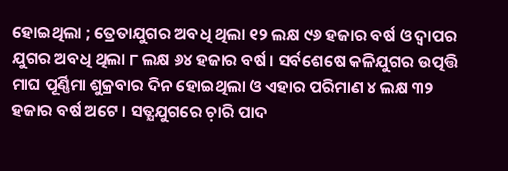ହୋଇଥିଲା ; ତ୍ରେତାଯୁଗର ଅବଧି ଥିଲା ୧୨ ଲକ୍ଷ ୯୬ ହଜାର ବର୍ଷ ଓ ଦ୍ବାପର ଯୁଗର ଅବଧି ଥିଲା ୮ ଲକ୍ଷ ୬୪ ହଜାର ବର୍ଷ । ସର୍ବଶେଷେ କଳିଯୁଗର ଉତ୍ପତ୍ତି ମାଘ ପୂର୍ଣ୍ଣିମା ଶୁକ୍ରବାର ଦିନ ହୋଇଥିଲା ଓ ଏହାର ପରିମାଣ ୪ ଲକ୍ଷ ୩୨ ହଜାର ବର୍ଷ ଅଟେ । ସତ୍ଯଯୁଗରେ ଚ଼ାରି ପାଦ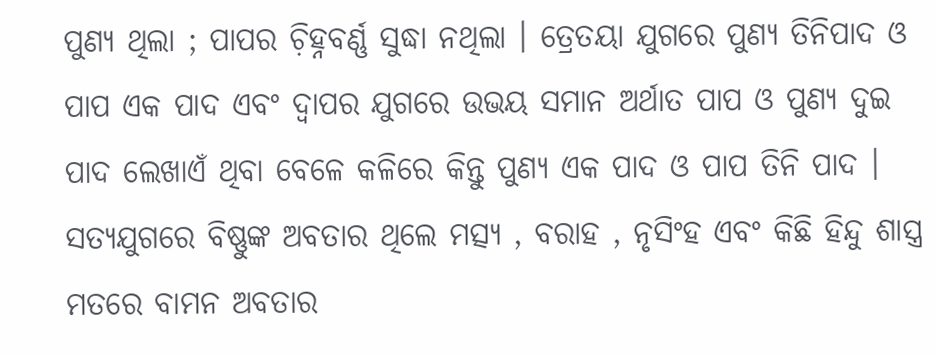ପୁଣ୍ଯ ଥିଲା ; ପାପର ଚ଼ିହ୍ନବର୍ଣ୍ଣ ସୁଦ୍ଧା ନଥିଲା । ତ୍ରେତୟା ଯୁଗରେ ପୁଣ୍ଯ ତିନିପାଦ ଓ ପାପ ଏକ ପାଦ ଏବଂ ଦ୍ବାପର ଯୁଗରେ ଉଭୟ ସମାନ ଅର୍ଥାତ ପାପ ଓ ପୁଣ୍ଯ ଦୁଇ ପାଦ ଲେଖାଏଁ ଥିବା ବେଳେ କଳିରେ କିନ୍ତୁ ପୁଣ୍ଯ ଏକ ପାଦ ଓ ପାପ ତିନି ପାଦ ।
ସତ୍ଯଯୁଗରେ ବିଷ୍ଣୁଙ୍କ ଅବତାର ଥିଲେ ମତ୍ସ୍ଯ , ବରାହ , ନୃସିଂହ ଏବଂ କିଛି ହିନ୍ଦୁ ଶାସ୍ତ୍ର ମତରେ ବାମନ ଅବତାର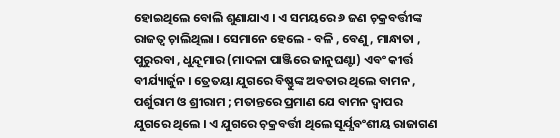ହୋଇଥିଲେ ବୋଲି ଶୁଣାଯାଏ । ଏ ସମୟରେ ୬ ଜଣ ଚ଼କ୍ରବର୍ତ୍ତୀଙ୍କ ରାଜତ୍ବ ଚ଼ାଲିଥିଲା । ସେମାନେ ହେଲେ - ବଳି , ବେଣୁ , ମାନ୍ଧାତା , ପୁରୁରବା , ଧୁନ୍ଦୂମାର (ମାଦଳା ପାଞ୍ଜିରେ ଜାନୁଘଣ୍ଟା) ଏବଂ କୀର୍ତ୍ତ ବୀର୍ଯ୍ୟାର୍ଜୁନ । ତ୍ରେତୟା ଯୁଗରେ ବିଷ୍ଣୁଙ୍କ ଅବତାର ଥିଲେ ବାମନ , ପର୍ଶୁରାମ ଓ ଶ୍ରୀରାମ ; ମତାନ୍ତରେ ପ୍ରମାଣ ଯେ ବାମନ ଦ୍ବାପର ଯୁଗରେ ଥିଲେ । ଏ ଯୁଗରେ ଚ଼କ୍ରବର୍ତ୍ତୀ ଥିଲେ ସୂର୍ଯ୍ଯବଂଶୀୟ ରାଜାଗଣ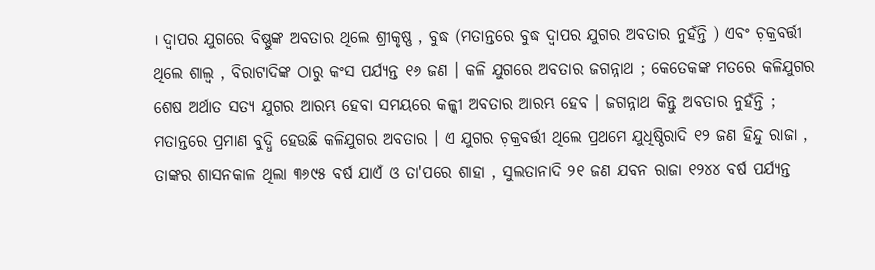। ଦ୍ବାପର ଯୁଗରେ ବିଷ୍ଣୁଙ୍କ ଅବତାର ଥିଲେ ଶ୍ରୀକୃଷ୍ଣ , ବୁଦ୍ଧ (ମତାନ୍ତରେ ବୁଦ୍ଧ ଦ୍ବାପର ଯୁଗର ଅବତାର ନୁହଁନ୍ତି ) ଏବଂ ଚ଼କ୍ରବର୍ତ୍ତୀ ଥିଲେ ଶାଲ୍ବ , ବିରାଟାଦିଙ୍କ ଠାରୁ କଂସ ପର୍ଯ୍ଯନ୍ତ ୧୬ ଜଣ । କଳି ଯୁଗରେ ଅବତାର ଜଗନ୍ନାଥ ; କେତେକଙ୍କ ମତରେ କଳିଯୁଗର ଶେଷ ଅର୍ଥାତ ସତ୍ଯ ଯୁଗର ଆରମ୍ଭ ହେବା ସମୟରେ କଳ୍କୀ ଅବତାର ଆରମ୍ଭ ହେବ । ଜଗନ୍ନାଥ କିନ୍ତୁ ଅବତାର ନୁହଁନ୍ତି ; ମତାନ୍ତରେ ପ୍ରମାଣ ବୁଦ୍ଧି ହେଉଛି କଳିଯୁଗର ଅବତାର । ଏ ଯୁଗର ଚ଼କ୍ରବର୍ତ୍ତୀ ଥିଲେ ପ୍ରଥମେ ଯୁଧିଷ୍ଠିରାଦି ୧୨ ଜଣ ହିନ୍ଦୁ ରାଜା , ତାଙ୍କର ଶାସନକାଳ ଥିଲା ୩୬୯୫ ବର୍ଷ ଯାଏଁ ଓ ତା'ପରେ ଶାହା , ସୁଲତାନାଦି ୨୧ ଜଣ ଯବନ ରାଜା ୧୨୪୪ ବର୍ଷ ପର୍ଯ୍ଯନ୍ତ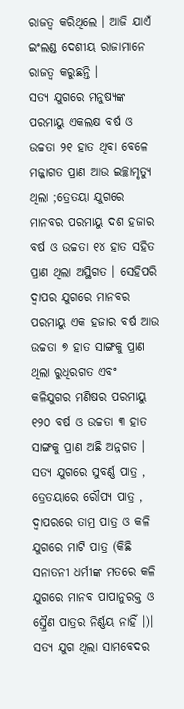ରାଜତ୍ବ କରିଥିଲେ । ଆଜି ଯାଏଁ ଇଂଲଣ୍ଡ ଦେଶୀୟ ରାଜାମାନେ ରାଜତ୍ବ କରୁଛନ୍ତି ।
ସତ୍ଯ ଯୁଗରେ ମନୁଷ୍ଯଙ୍କ ପରମାୟୁ ଏକଲକ୍ଷ ବର୍ଷ ଓ ଉଚ୍ଚତା ୨୧ ହାତ ଥିବା ବେଳେ ମଜ୍ଜାଗତ ପ୍ରାଣ ଆଉ ଇଚ୍ଛାମୃତ୍ୟୁ ଥିଲା ;ତ୍ରେତୟା ଯୁଗରେ ମାନବର ପରମାୟୁ ଦଶ ହଜାର ବର୍ଷ ଓ ଉଚ୍ଚତା ୧୪ ହାତ ସହିତ ପ୍ରାଣ ଥିଲା ଅସ୍ଥିଗତ । ସେହିପରି ଦ୍ବାପର ଯୁଗରେ ମାନବର ପରମାୟୁ ଏକ ହଜାର ବର୍ଷ ଆଉ ଉଚ୍ଚତା ୭ ହାତ ସାଙ୍ଗକୁ ପ୍ରାଣ ଥିଲା ରୁଧିରଗତ ଏବଂ କଳିଯୁଗର ମଣିଷର ପରମାୟୁ ୧୨୦ ବର୍ଷ ଓ ଉଚ୍ଚତା ୩ ହାତ ସାଙ୍ଗକୁ ପ୍ରାଣ ଅଛି ଅନ୍ନଗତ । ସତ୍ଯ ଯୁଗରେ ସୁବର୍ଣ୍ଣ ପାତ୍ର , ତ୍ରେତୟାରେ ରୌପ୍ୟ ପାତ୍ର , ଦ୍ବାପରରେ ତାମ୍ର ପାତ୍ର ଓ କଳି ଯୁଗରେ ମାଟି ପାତ୍ର (କିଛି ସନାତନୀ ଧର୍ମୀଙ୍କ ମତରେ କଳି ଯୁଗରେ ମାନବ ପାପାନୁରକ୍ତ ଓ ସ୍ତ୍ରୈଣ ପାତ୍ରର ନିର୍ଣ୍ଣୟ ନାହିଁ ।)। ସତ୍ଯ ଯୁଗ ଥିଲା ସାମବେଦର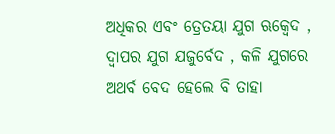ଅଧିକର ଏବଂ ତ୍ରେତୟା ଯୁଗ ଋକ୍ବେଦ , ଦ୍ବାପର ଯୁଗ ଯଜୁର୍ବେଦ , କଳି ଯୁଗରେ ଅଥର୍ବ ବେଦ ହେଲେ ବି ତାହା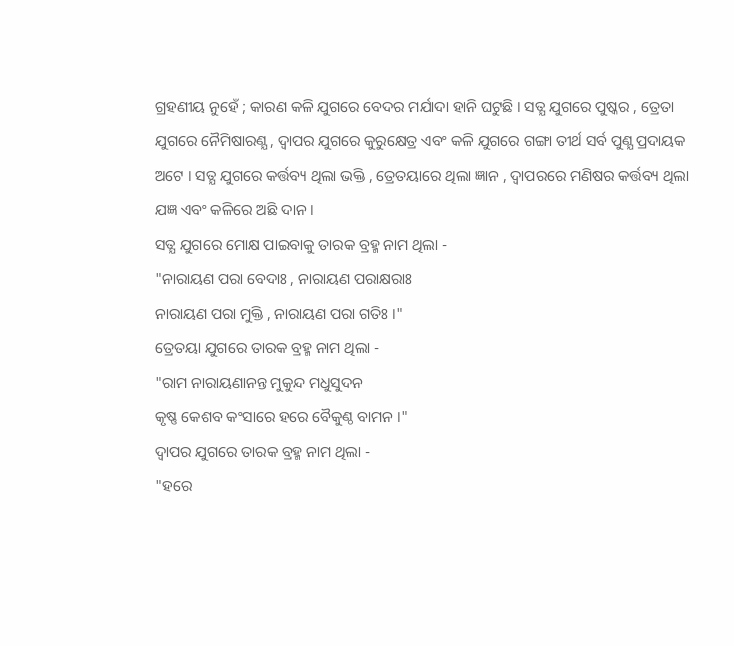ଗ୍ରହଣୀୟ ନୁହେଁ ; କାରଣ କଳି ଯୁଗରେ ବେଦର ମର୍ଯାଦା ହାନି ଘଟୁଛି । ସତ୍ଯ ଯୁଗରେ ପୁଷ୍କର , ତ୍ରେତା ଯୁଗରେ ନୈମିଷାରଣ୍ଯ , ଦ୍ବାପର ଯୁଗରେ କୁରୁକ୍ଷେତ୍ର ଏବଂ କଳି ଯୁଗରେ ଗଙ୍ଗା ତୀର୍ଥ ସର୍ବ ପୁଣ୍ଯ ପ୍ରଦାୟକ ଅଟେ । ସତ୍ଯ ଯୁଗରେ କର୍ତ୍ତବ୍ୟ ଥିଲା ଭକ୍ତି , ତ୍ରେତୟାରେ ଥିଲା ଜ୍ଞାନ , ଦ୍ବାପରରେ ମଣିଷର କର୍ତ୍ତବ୍ୟ ଥିଲା ଯଜ୍ଞ ଏବଂ କଳିରେ ଅଛି ଦାନ ।
ସତ୍ଯ ଯୁଗରେ ମୋକ୍ଷ ପାଇବାକୁ ତାରକ ବ୍ରହ୍ମ ନାମ ଥିଲା -
"ନାରାୟଣ ପରା ବେଦାଃ , ନାରାୟଣ ପରାକ୍ଷରାଃ
ନାରାୟଣ ପରା ମୁକ୍ତି , ନାରାୟଣ ପରା ଗତିଃ ।"
ତ୍ରେତୟା ଯୁଗରେ ତାରକ ବ୍ରହ୍ମ ନାମ ଥିଲା -
"ରାମ ନାରାୟଣାନନ୍ତ ମୁକୁନ୍ଦ ମଧୁସୁଦନ
କୃଷ୍ଣ କେଶବ କଂସାରେ ହରେ ବୈକୁଣ୍ଠ ବାମନ ।"
ଦ୍ବାପର ଯୁଗରେ ତାରକ ବ୍ରହ୍ମ ନାମ ଥିଲା -
"ହରେ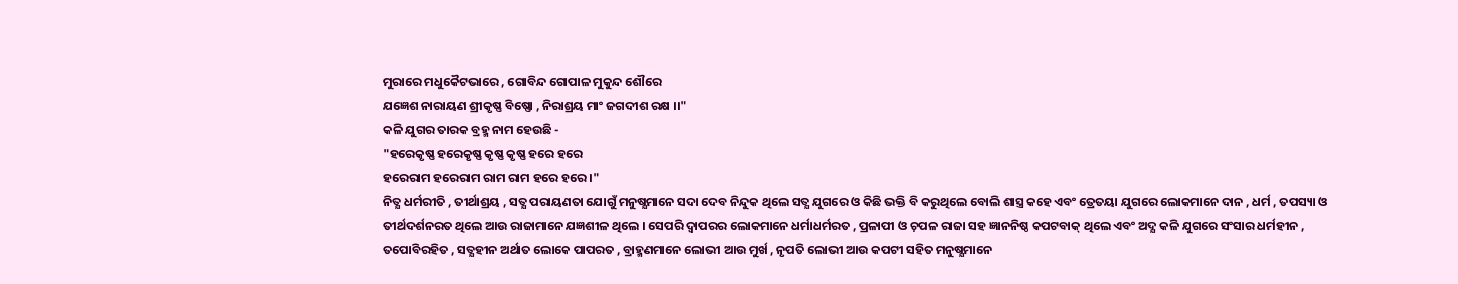ମୁରାରେ ମଧୁକୈଟଭାରେ , ଗୋବିନ୍ଦ ଗୋପାଳ ମୁକୁନ୍ଦ ଶୌରେ
ଯଜ୍ଞେଶ ନାରାୟଣ ଶ୍ରୀକୃଷ୍ଣ ବିଷ୍ଣୋ , ନିରାଶ୍ରୟ ମାଂ ଜଗଦୀଶ ରକ୍ଷ ।।"
କଳି ଯୁଗର ତାରକ ବ୍ରହ୍ମ ନାମ ହେଉଛି -
"ହରେକୃଷ୍ଣ ହରେକୃଷ୍ଣ କୃଷ୍ଣ କୃଷ୍ଣ ହରେ ହରେ
ହରେରାମ ହରେରାମ ରାମ ରାମ ହରେ ହରେ ।"
ନିତ୍ଯ ଧର୍ମରୀତି , ତୀର୍ଥାଶ୍ରୟ , ସତ୍ଯ ପରାୟଣତା ଯୋଗୁଁ ମନୁଷ୍ଯମାନେ ସଦା ଦେବ ନିନ୍ଦୁକ ଥିଲେ ସତ୍ଯ ଯୁଗରେ ଓ କିଛି ଭକ୍ତି ବି କରୁଥିଲେ ବୋଲି ଶାସ୍ତ୍ର କହେ ଏବଂ ତ୍ରେତୟା ଯୁଗରେ ଲୋକମାନେ ଦାନ , ଧର୍ମ , ତପସ୍ୟା ଓ ତୀର୍ଥଦର୍ଶନରତ ଥିଲେ ଆଉ ରାଜାମାନେ ଯଜ୍ଞଶୀଳ ଥିଲେ । ସେପରି ଦ୍ବାପରର ଲୋକମାନେ ଧର୍ମାଧର୍ମରତ , ପ୍ରଳାପୀ ଓ ଚ଼ପଳ ରାଜା ସହ ଜ୍ଞାନନିଷ୍ଠ କପଟବାକ୍ ଥିଲେ ଏବଂ ଅଦ୍ଯ କଳି ଯୁଗରେ ସଂସାର ଧର୍ମହୀନ , ତପୋବିରହିତ , ସତ୍ଯହୀନ ଅର୍ଥାତ ଲୋକେ ପାପରତ , ବ୍ରାହ୍ମଣମାନେ ଲୋଭୀ ଆଉ ମୁର୍ଖ , ନୃପତି ଲୋଭୀ ଆଉ କପଟୀ ସହିତ ମନୁଷ୍ଯମାନେ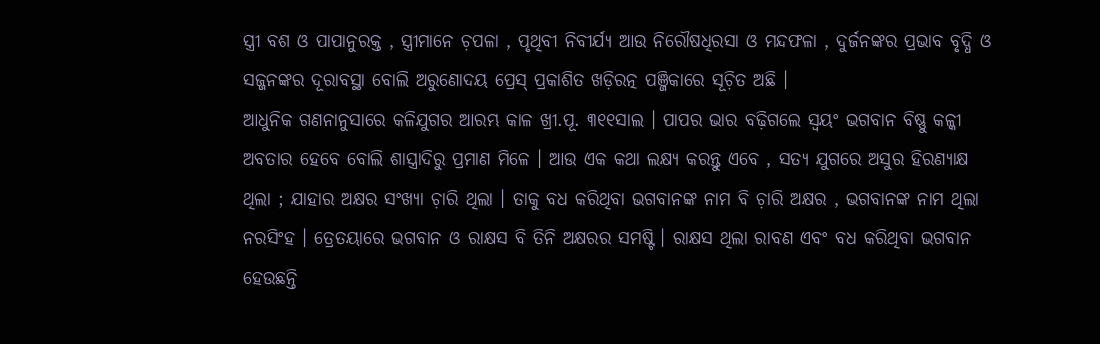ସ୍ତ୍ରୀ ବଶ ଓ ପାପାନୁରକ୍ତ , ସ୍ତ୍ରୀମାନେ ଚ଼ପଳା , ପୃଥିବୀ ନିବୀର୍ଯ୍ଯ ଆଉ ନିରୌଷଧିରସା ଓ ମନ୍ଦଫଳା , ଦୁର୍ଜନଙ୍କର ପ୍ରଭାବ ବୃଦ୍ଧି ଓ ସଜ୍ଜନଙ୍କର ଦୂରାବସ୍ଥା ବୋଲି ଅରୁଣୋଦୟ ପ୍ରେସ୍ ପ୍ରକାଶିତ ଖଡ଼ିରତ୍ନ ପଞ୍ଜିକାରେ ସୂଚ଼ିତ ଅଛି ।
ଆଧୁନିକ ଗଣନାନୁସାରେ କଳିଯୁଗର ଆରମ୍ଭ କାଳ ଖ୍ରୀ.ପୂ. ୩୧୧ସାଲ । ପାପର ଭାର ବଢ଼ିଗଲେ ସ୍ବୟଂ ଭଗବାନ ବିଷ୍ଣୁ କଳ୍କୀ ଅବତାର ହେବେ ବୋଲି ଶାସ୍ତ୍ରାଦିରୁ ପ୍ରମାଣ ମିଳେ । ଆଉ ଏକ କଥା ଲକ୍ଷ୍ଯ କରନ୍ତୁ ଏବେ , ସତ୍ଯ ଯୁଗରେ ଅସୁର ହିରଣ୍ଯାକ୍ଷ ଥିଲା ; ଯାହାର ଅକ୍ଷର ସଂଖ୍ୟା ଚ଼ାରି ଥିଲା । ତାକୁ ବଧ କରିଥିବା ଭଗବାନଙ୍କ ନାମ ବି ଚ଼ାରି ଅକ୍ଷର , ଭଗବାନଙ୍କ ନାମ ଥିଲା ନରସିଂହ । ତ୍ରେତୟାରେ ଭଗବାନ ଓ ରାକ୍ଷସ ବି ତିନି ଅକ୍ଷରର ସମଷ୍ଟି । ରାକ୍ଷସ ଥିଲା ରାବଣ ଏବଂ ବଧ କରିଥିବା ଭଗବାନ ହେଉଛନ୍ତି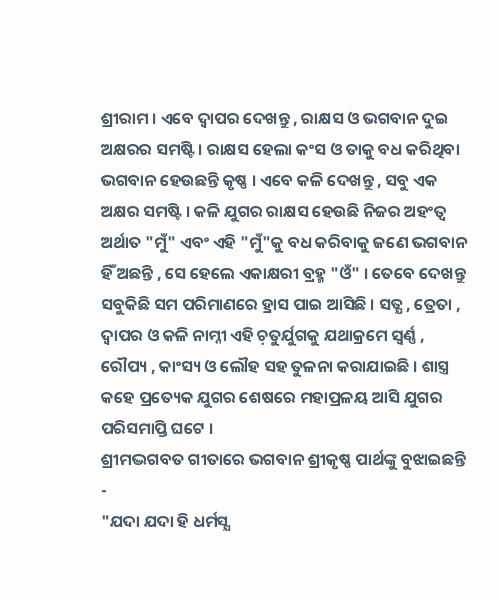ଶ୍ରୀରାମ । ଏବେ ଦ୍ବାପର ଦେଖନ୍ତୁ , ରାକ୍ଷସ ଓ ଭଗବାନ ଦୁଇ ଅକ୍ଷରର ସମଷ୍ଟି । ରାକ୍ଷସ ହେଲା କଂସ ଓ ତାକୁ ବଧ କରିଥିବା ଭଗବାନ ହେଉଛନ୍ତି କୃଷ୍ଣ । ଏବେ କଳି ଦେଖନ୍ତୁ , ସବୁ ଏକ ଅକ୍ଷର ସମଷ୍ଟି । କଳି ଯୁଗର ରାକ୍ଷସ ହେଉଛି ନିଜର ଅହଂତ୍ବ ଅର୍ଥାତ "ମୁଁ" ଏବଂ ଏହି "ମୁଁ"କୁ ବଧ କରିବାକୁ ଜଣେ ଭଗବାନ ହିଁ ଅଛନ୍ତି , ସେ ହେଲେ ଏକାକ୍ଷରୀ ବ୍ରହ୍ମ "ଓଁ" । ତେବେ ଦେଖନ୍ତୁ ସବୁକିଛି ସମ ପରିମାଣରେ ହ୍ରାସ ପାଇ ଆସିଛି । ସତ୍ଯ , ତ୍ରେତା , ଦ୍ବାପର ଓ କଳି ନାମ୍ନୀ ଏହି ଚ଼ତୁର୍ଯୁଗକୁ ଯଥାକ୍ରମେ ସ୍ବର୍ଣ୍ଣ , ରୌପ୍ୟ , କାଂସ୍ୟ ଓ ଲୌହ ସହ ତୁଳନା କରାଯାଇଛି । ଶାସ୍ତ୍ର କହେ ପ୍ରତ୍ୟେକ ଯୁଗର ଶେଷରେ ମହାପ୍ରଳୟ ଆସି ଯୁଗର ପରିସମାପ୍ତି ଘଟେ ।
ଶ୍ରୀମଦ୍ଭଗବତ ଗୀତାରେ ଭଗବାନ ଶ୍ରୀକୃଷ୍ଣ ପାର୍ଥଙ୍କୁ ବୁଝାଇଛନ୍ତି -
"ଯଦା ଯଦା ହି ଧର୍ମସ୍ଯ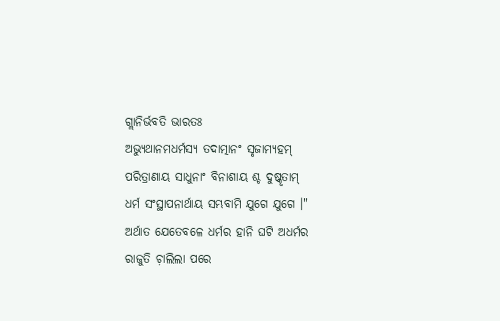ଗ୍ଲାନିର୍ଭବତି ଭାରତଃ
ଅଭ୍ଯୁଥାନମଧର୍ମସ୍ଯ ତଦାତ୍ମାନଂ ସୃଜାମ୍ଯହମ୍
ପରିତ୍ରାଣାୟ ସାଧୁନାଂ ବିନାଶାୟ ଶ୍ଚ ଦୁଷ୍କୃତାମ୍
ଧର୍ମ ସଂସ୍ଥାପନାର୍ଥାୟ ସମ୍ଭବାମି ଯୁଗେ ଯୁଗେ ।"
ଅର୍ଥାତ ଯେତେବଳେ ଧର୍ମର ହାନି ଘଟି ଅଧର୍ମର ରାଜୁତି ଚ଼ାଲିଲା ପରେ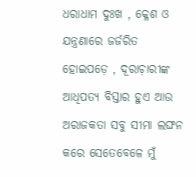ଧରାଧାମ ଦୁଃଖ , କ୍ଳେଶ ଓ ଯନ୍ତ୍ରଣାରେ ଜର୍ଜରିତ ହୋଇପଡ଼େ , ଦୂରାଚ଼ାରୀଙ୍କ ଆଧିପତ୍ୟ ବିସ୍ତାର ହୁଏ ଆଉ ଅରାଜକତା ସବୁ ସୀମା ଲଙ୍ଘନ କରେ ସେତେବେଳେ ମୁଁ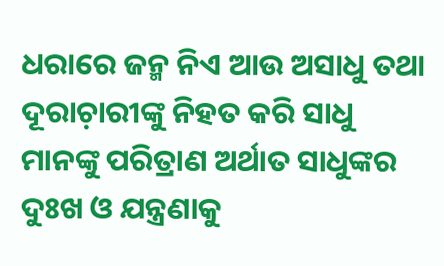ଧରାରେ ଜନ୍ମ ନିଏ ଆଉ ଅସାଧୁ ତଥା ଦୂରାଚ଼ାରୀଙ୍କୁ ନିହତ କରି ସାଧୁ ମାନଙ୍କୁ ପରିତ୍ରାଣ ଅର୍ଥାତ ସାଧୁଙ୍କର ଦୁଃଖ ଓ ଯନ୍ତ୍ରଣାକୁ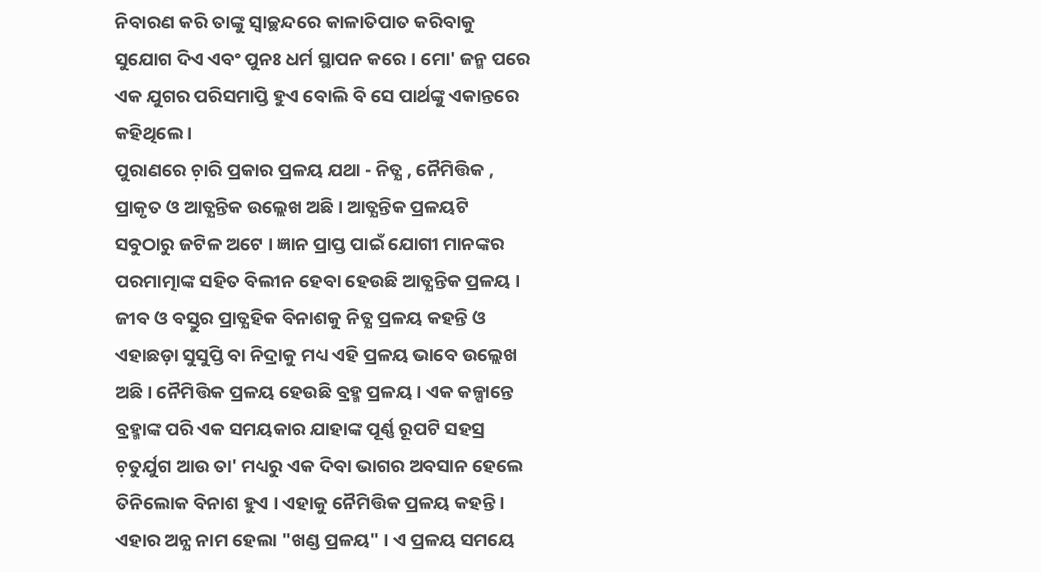ନିବାରଣ କରି ତାଙ୍କୁ ସ୍ବାଚ୍ଛନ୍ଦରେ କାଳାତିପାତ କରିବାକୁ ସୁଯୋଗ ଦିଏ ଏବଂ ପୁନଃ ଧର୍ମ ସ୍ଥାପନ କରେ । ମୋ' ଜନ୍ମ ପରେ ଏକ ଯୁଗର ପରିସମାପ୍ତି ହୁଏ ବୋଲି ବି ସେ ପାର୍ଥଙ୍କୁ ଏକାନ୍ତରେ କହିଥିଲେ ।
ପୁରାଣରେ ଚ଼ାରି ପ୍ରକାର ପ୍ରଳୟ ଯଥା - ନିତ୍ଯ , ନୈମିତ୍ତିକ , ପ୍ରାକୃତ ଓ ଆତ୍ଯନ୍ତିକ ଉଲ୍ଲେଖ ଅଛି । ଆତ୍ଯନ୍ତିକ ପ୍ରଳୟଟି ସବୁଠାରୁ ଜଟିଳ ଅଟେ । ଜ୍ଞାନ ପ୍ରାପ୍ତ ପାଇଁ ଯୋଗୀ ମାନଙ୍କର ପରମାତ୍ମାଙ୍କ ସହିତ ବିଲୀନ ହେବା ହେଉଛି ଆତ୍ଯନ୍ତିକ ପ୍ରଳୟ । ଜୀବ ଓ ବସ୍ତୁର ପ୍ରାତ୍ଯହିକ ବିନାଶକୁ ନିତ୍ଯ ପ୍ରଳୟ କହନ୍ତି ଓ ଏହାଛଡ଼ା ସୁସୁପ୍ତି ବା ନିଦ୍ରାକୁ ମଧ୍ୟ ଏହି ପ୍ରଳୟ ଭାବେ ଉଲ୍ଲେଖ ଅଛି । ନୈମିତ୍ତିକ ପ୍ରଳୟ ହେଉଛି ବ୍ରହ୍ମ ପ୍ରଳୟ । ଏକ କଳ୍ପାନ୍ତେ ବ୍ରହ୍ମାଙ୍କ ପରି ଏକ ସମୟକାର ଯାହାଙ୍କ ପୂର୍ଣ୍ଣ ରୂପଟି ସହସ୍ର ଚ଼ତୁର୍ଯୁଗ ଆଉ ତା' ମଧ୍ୟରୁ ଏକ ଦିବା ଭାଗର ଅବସାନ ହେଲେ ତିନିଲୋକ ବିନାଶ ହୁଏ । ଏହାକୁ ନୈମିତ୍ତିକ ପ୍ରଳୟ କହନ୍ତି । ଏହାର ଅନ୍ଯ ନାମ ହେଲା "ଖଣ୍ଡ ପ୍ରଳୟ" । ଏ ପ୍ରଳୟ ସମୟେ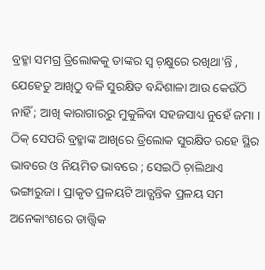ବ୍ରହ୍ମା ସମଗ୍ର ତ୍ରିଲୋକକୁ ତାଙ୍କର ସ୍ବ ଚ଼କ୍ଷୁରେ ରଖିଥା'ନ୍ତି , ଯେହେତୁ ଆଖିଠୁ ବଳି ସୁରକ୍ଷିତ ବନ୍ଦିଶାଳା ଆଉ କେଉଁଠି ନାହିଁ ; ଆଖି କାରାଗାରରୁ ମୁକୁଳିବା ସହଜସାଧ୍ୟ ନୁହେଁ ଜମା । ଠିକ୍ ସେପରି ବ୍ରହ୍ମାଙ୍କ ଆଖିରେ ତ୍ରିଲୋକ ସୁରକ୍ଷିତ ରହେ ସ୍ଥିର ଭାବରେ ଓ ନିୟମିତ ଭାବରେ ; ସେଇଠି ଚ଼ାଲିଥାଏ ଭଙ୍ଗାରୁଜା । ପ୍ରାକୃତ ପ୍ରଳୟଟି ଆତ୍ଯନ୍ତିକ ପ୍ରଳୟ ସମ ଅନେକାଂଶରେ ତାତ୍ତ୍ୱିକ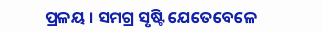ପ୍ରଳୟ । ସମଗ୍ର ସୃଷ୍ଟି ଯେତେବେଳେ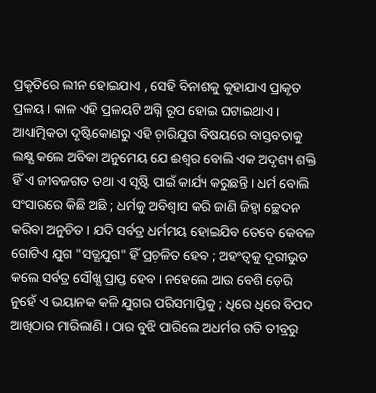ପ୍ରକୃତିରେ ଲୀନ ହୋଇଯାଏ , ସେହି ବିନାଶକୁ କୁହାଯାଏ ପ୍ରାକୃତ ପ୍ରଳୟ । କାଳ ଏହି ପ୍ରଳୟଟି ଅଗ୍ନି ରୂପ ହୋଇ ଘଟାଇଥାଏ ।
ଆଧ୍ୟାତ୍ମିକତା ଦୃଷ୍ଟିକୋଣରୁ ଏହି ଚ଼ାରିଯୁଗ ବିଷୟରେ ବାସ୍ତବତାକୁ ଲକ୍ଷ୍ଯ କଲେ ଅବିକା ଅନୁମେୟ ଯେ ଈଶ୍ବର ବୋଲି ଏକ ଅଦୃଶ୍ୟ ଶକ୍ତି ହିଁ ଏ ଜୀବଜଗତ ତଥା ଏ ସୃଷ୍ଟି ପାଇଁ କାର୍ଯ୍ୟ କରୁଛନ୍ତି । ଧର୍ମ ବୋଲି ସଂସାରରେ କିଛି ଅଛି ; ଧର୍ମକୁ ଅବିଶ୍ବାସ କରି ଜାଣି ଜିହ୍ବା ଚ୍ଛେଦନ କରିବା ଅନୁଚିତ । ଯଦି ସର୍ବତ୍ର ଧର୍ମମୟ ହୋଇଯିବ ତେବେ କେବଳ ଗୋଟିଏ ଯୁଗ "ସତ୍ଯଯୁଗ" ହିଁ ପ୍ରଚ଼ଳିତ ହେବ ; ଅହଂତ୍ବକୁ ଦୂରୀଭୁତ କଲେ ସର୍ବତ୍ର ସୌଖ୍ଯ ପ୍ରାପ୍ତ ହେବ । ନହେଲେ ଆଉ ବେଶି ଡ଼େରି ନୁହେଁ ଏ ଭୟାନକ କଳି ଯୁଗର ପରିସମାପ୍ତିକୁ ; ଧିରେ ଧିରେ ବିପଦ ଆଖିଠାର ମାରିଲାଣି । ଠାର ବୁଝି ପାରିଲେ ଅଧର୍ମର ଗତି ତୀବ୍ରରୁ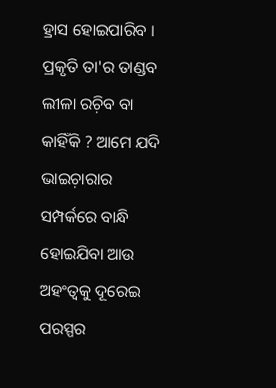ହ୍ରାସ ହୋଇପାରିବ । ପ୍ରକୃତି ତା'ର ତାଣ୍ଡବ ଲୀଳା ରଚ଼ିବ ବା କାହିଁକି ? ଆମେ ଯଦି ଭାଇଚ଼ାରାର ସମ୍ପର୍କରେ ବାନ୍ଧି ହୋଇଯିବା ଆଉ ଅହଂତ୍ବକୁ ଦୂରେଇ ପରସ୍ପର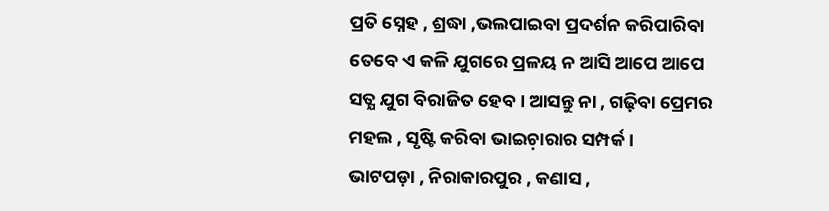ପ୍ରତି ସ୍ନେହ , ଶ୍ରଦ୍ଧା ,ଭଲପାଇବା ପ୍ରଦର୍ଶନ କରିପାରିବା ତେବେ ଏ କଳି ଯୁଗରେ ପ୍ରଳୟ ନ ଆସି ଆପେ ଆପେ ସତ୍ଯ ଯୁଗ ବିରାଜିତ ହେବ । ଆସନ୍ତୁ ନା , ଗଢ଼ିବା ପ୍ରେମର ମହଲ , ସୃଷ୍ଟି କରିବା ଭାଇଚ଼ାରାର ସମ୍ପର୍କ ।
ଭାଟପଡ଼ା , ନିରାକାରପୁର , କଣାସ ,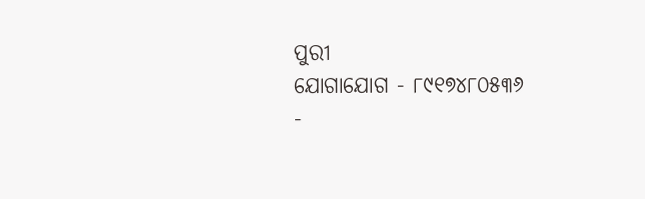ପୁରୀ
ଯୋଗାଯୋଗ - ୮୯୧୭୪୮୦୫୩୬
-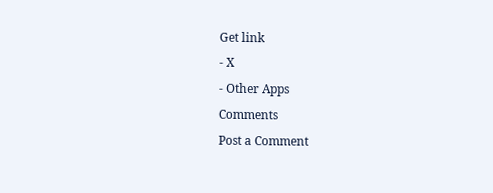Get link
- X
- Other Apps
Comments
Post a Comment